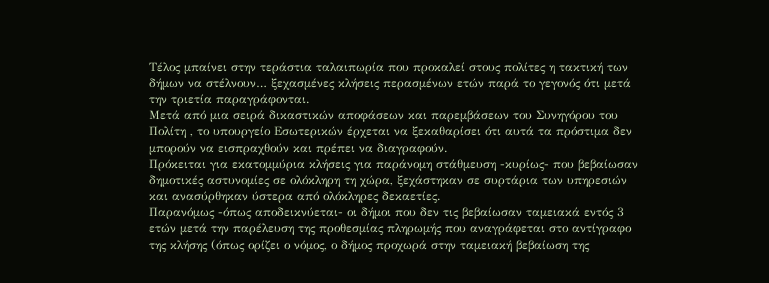Τέλος μπαίνει στην τεράστια ταλαιπωρία που προκαλεί στους πολίτες η τακτική των δήμων να στέλνουν… ξεχασμένες κλήσεις περασμένων ετών παρά το γεγονός ότι μετά την τριετία παραγράφονται.
Μετά από μια σειρά δικαστικών αποφάσεων και παρεμβάσεων του Συνηγόρου του Πολίτη , το υπουργείο Εσωτερικών έρχεται να ξεκαθαρίσει ότι αυτά τα πρόστιμα δεν μπορούν να εισπραχθούν και πρέπει να διαγραφούν.
Πρόκειται για εκατομμύρια κλήσεις για παράνομη στάθμευση -κυρίως- που βεβαίωσαν δημοτικές αστυνομίες σε ολόκληρη τη χώρα, ξεχάστηκαν σε συρτάρια των υπηρεσιών και ανασύρθηκαν ύστερα από ολόκληρες δεκαετίες.
Παρανόμως -όπως αποδεικνύεται- οι δήμοι που δεν τις βεβαίωσαν ταμειακά εντός 3 ετών μετά την παρέλευση της προθεσμίας πληρωμής που αναγράφεται στο αντίγραφο της κλήσης (όπως ορίζει ο νόμος, ο δήμος προχωρά στην ταμειακή βεβαίωση της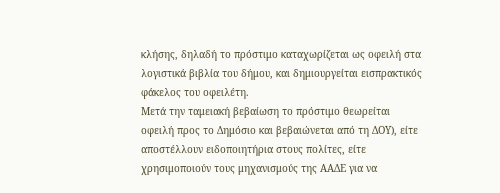κλήσης, δηλαδή το πρόστιμο καταχωρίζεται ως οφειλή στα λογιστικά βιβλία του δήμου, και δημιουργείται εισπρακτικός φάκελος του οφειλέτη.
Μετά την ταμειακή βεβαίωση το πρόστιμο θεωρείται οφειλή προς το Δημόσιο και βεβαιώνεται από τη ΔΟΥ), είτε αποστέλλουν ειδοποιητήρια στους πολίτες, είτε χρησιμοποιούν τους μηχανισμούς της ΑΑΔΕ για να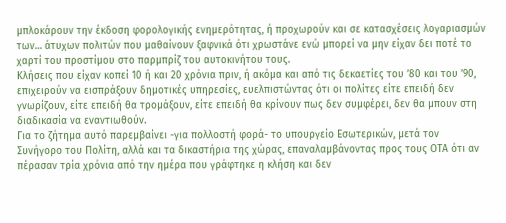μπλοκάρουν την έκδοση φορολογικής ενημερότητας, ή προχωρούν και σε κατασχέσεις λογαριασμών των… άτυχων πολιτών που μαθαίνουν ξαφνικά ότι χρωστάνε ενώ μπορεί να μην είχαν δει ποτέ το χαρτί του προστίμου στο παρμπρίζ του αυτοκινήτου τους.
Κλήσεις που είχαν κοπεί 10 ή και 20 χρόνια πριν, ή ακόμα και από τις δεκαετίες του ’80 και του ’90, επιχειρούν να εισπράξουν δημοτικές υπηρεσίες, ευελπιστώντας ότι οι πολίτες είτε επειδή δεν γνωρίζουν, είτε επειδή θα τρομάξουν, είτε επειδή θα κρίνουν πως δεν συμφέρει, δεν θα μπουν στη διαδικασία να εναντιωθούν.
Για το ζήτημα αυτό παρεμβαίνει -για πολλοστή φορά- το υπουργείο Εσωτερικών, μετά τον Συνήγορο του Πολίτη, αλλά και τα δικαστήρια της χώρας, επαναλαμβάνοντας προς τους ΟΤΑ ότι αν πέρασαν τρία χρόνια από την ημέρα που γράφτηκε η κλήση και δεν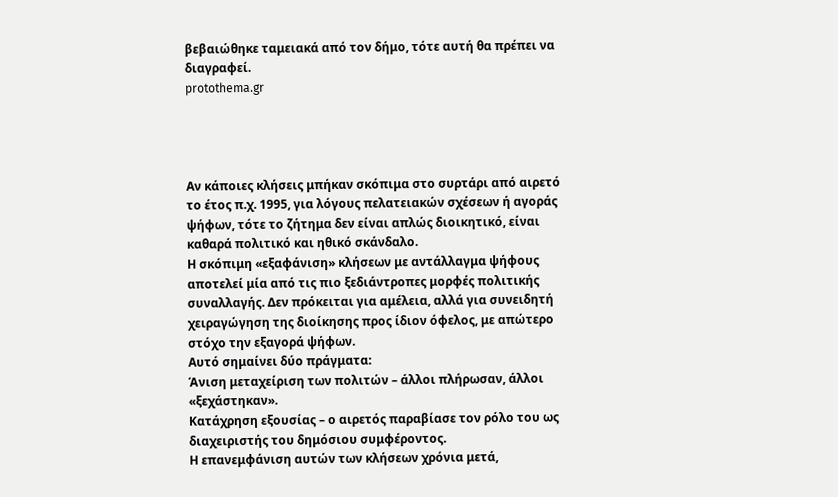βεβαιώθηκε ταμειακά από τον δήμο, τότε αυτή θα πρέπει να διαγραφεί.
protothema.gr




Αν κάποιες κλήσεις μπήκαν σκόπιμα στο συρτάρι από αιρετό το έτος π.χ. 1995, για λόγους πελατειακών σχέσεων ή αγοράς ψήφων, τότε το ζήτημα δεν είναι απλώς διοικητικό, είναι καθαρά πολιτικό και ηθικό σκάνδαλο.
Η σκόπιμη «εξαφάνιση» κλήσεων με αντάλλαγμα ψήφους αποτελεί μία από τις πιο ξεδιάντροπες μορφές πολιτικής συναλλαγής. Δεν πρόκειται για αμέλεια, αλλά για συνειδητή χειραγώγηση της διοίκησης προς ίδιον όφελος, με απώτερο στόχο την εξαγορά ψήφων.
Αυτό σημαίνει δύο πράγματα:
Άνιση μεταχείριση των πολιτών – άλλοι πλήρωσαν, άλλοι «ξεχάστηκαν».
Κατάχρηση εξουσίας – ο αιρετός παραβίασε τον ρόλο του ως διαχειριστής του δημόσιου συμφέροντος.
Η επανεμφάνιση αυτών των κλήσεων χρόνια μετά,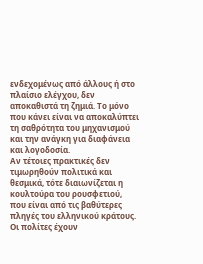ενδεχομένως από άλλους ή στο πλαίσιο ελέγχου, δεν αποκαθιστά τη ζημιά. Το μόνο που κάνει είναι να αποκαλύπτει τη σαθρότητα του μηχανισμού και την ανάγκη για διαφάνεια και λογοδοσία.
Αν τέτοιες πρακτικές δεν τιμωρηθούν πολιτικά και θεσμικά, τότε διαιωνίζεται η κουλτούρα του ρουσφετιού, που είναι από τις βαθύτερες πληγές του ελληνικού κράτους. Οι πολίτες έχουν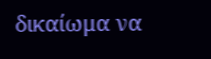δικαίωμα να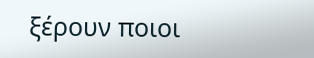ξέρουν ποιοι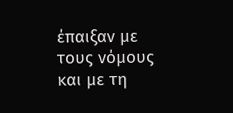έπαιξαν με τους νόμους και με τη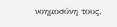νοημοσύνη τους.